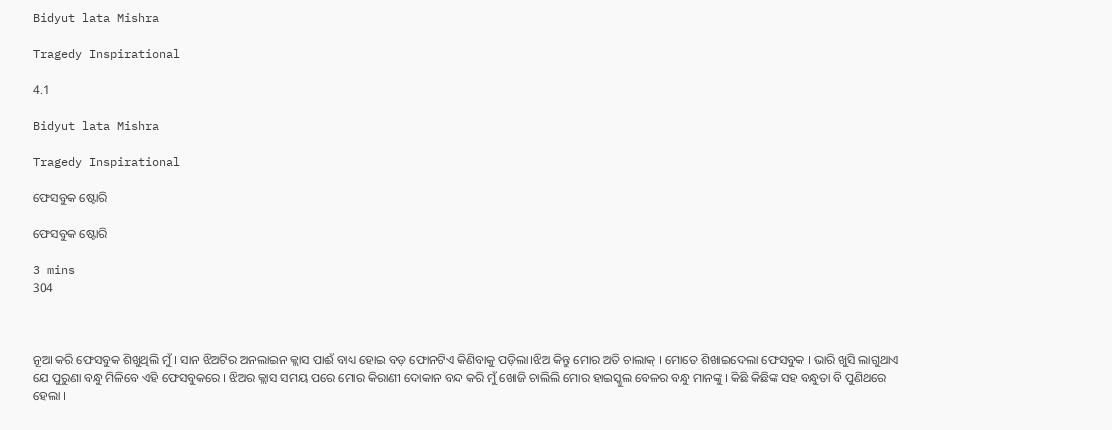Bidyut lata Mishra

Tragedy Inspirational

4.1

Bidyut lata Mishra

Tragedy Inspirational

ଫେସବୁକ ଷ୍ଟୋରି

ଫେସବୁକ ଷ୍ଟୋରି

3 mins
304



ନୂଆ କରି ଫେସବୁକ ଶିଖୁଥିଲି ମୁଁ । ସାନ ଝିଅଟିର ଅନଲାଇନ କ୍ଲାସ ପାଈଁ ବାଧ୍ୟ ହୋଇ ବଡ଼ ଫୋନଟିଏ କିଣିବାକୁ ପଡ଼ିଲା।ଝିଅ କିନ୍ତୁ ମୋର ଅତି ଚାଲାକ୍ । ମୋତେ ଶିଖାଇଦେଲା ଫେସବୁକ । ଭାରି ଖୁସି ଲାଗୁଥାଏ ଯେ ପୁରୁଣା ବନ୍ଧୁ ମିଳିବେ ଏହି ଫେସବୁକରେ । ଝିଅର କ୍ଲାସ ସମୟ ପରେ ମୋର କିରାଣୀ ଦୋକାନ ବନ୍ଦ କରି ମୁଁ ଖୋଜି ଚାଲିଲି ମୋର ହାଇସ୍କୁଲ ବେଳର ବନ୍ଧୁ ମାନଙ୍କୁ । କିଛି କିଛିଙ୍କ ସହ ବନ୍ଧୁତା ବି ପୁଣିଥରେ ହେଲା ।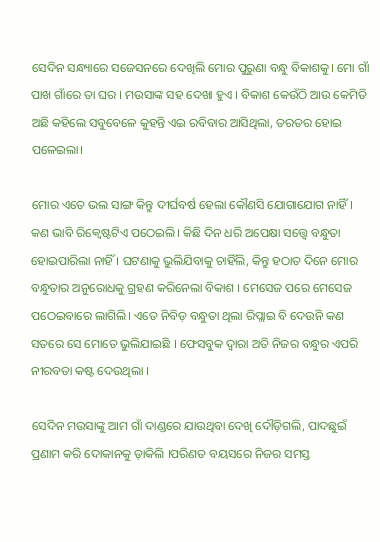ସେଦିନ ସନ୍ଧ୍ୟାରେ ସଜେସନରେ ଦେଖିଲି ମୋର ପୁରୁଣା ବନ୍ଧୁ ବିକାଶକୁ। ମୋ ଗାଁ ପାଖ ଗାଁରେ ତା ଘର । ମଉସାଙ୍କ ସହ ଦେଖା ହୁଏ । ବିକାଶ କେଉଁଠି ଆଉ କେମିତି ଅଛି କହିଲେ ସବୁବେଳେ କୁହନ୍ତି ଏଇ ରବିବାର ଆସିଥିଲା, ତରତର ହୋଇ ପଳେଇଲା।

ମୋର ଏତେ ଭଲ ସାଙ୍ଗ କିନ୍ତୁ ଦୀର୍ଘବର୍ଷ ହେଲା କୌଣସି ଯୋଗାଯୋଗ ନାହିଁ। କଣ ଭାବି ରିକ୍ୱେଷ୍ଟଟିଏ ପଠେଇଲି। କିଛି ଦିନ ଧରି ଅପେକ୍ଷା ସତ୍ତ୍ୱେ ବନ୍ଧୁତା ହୋଇପାରିଲା ନାହିଁ । ଘଟଣାକୁ ଭୁଲିଯିବାକୁ ଚାହିଁଲି, କିନ୍ତୁ ହଠାତ ଦିନେ ମୋର ବନ୍ଧୁତାର ଅନୁରୋଧକୁ ଗ୍ରହଣ କରିନେଲା ବିକାଶ । ମେସେଜ ପରେ ମେସେଜ ପଠେଇବାରେ ଲାଗିଲି। ଏତେ ନିବିଡ଼ ବନ୍ଧୁତା ଥିଲା ରିପ୍ଲାଇ ବି ଦେଉନି କଣ ସତରେ ସେ ମୋତେ ଭୁଲିଯାଇଛି । ଫେସବୁକ ଦ୍ଵାରା ଅତି ନିଜର ବନ୍ଧୁର ଏପରି ନୀରବତା କଷ୍ଟ ଦେଉଥିଲା ।

ସେଦିନ ମଉସାଙ୍କୁ ଆମ ଗାଁ ଦାଣ୍ଡରେ ଯାଉଥିବା ଦେଖି ଦୌଡ଼ିଗଲି, ପାଦଛୁଇଁ ପ୍ରଣାମ କରି ଦୋକାନକୁ ଡ଼ାକିଲି ।ପରିଣତ ବୟସରେ ନିଜର ସମସ୍ତ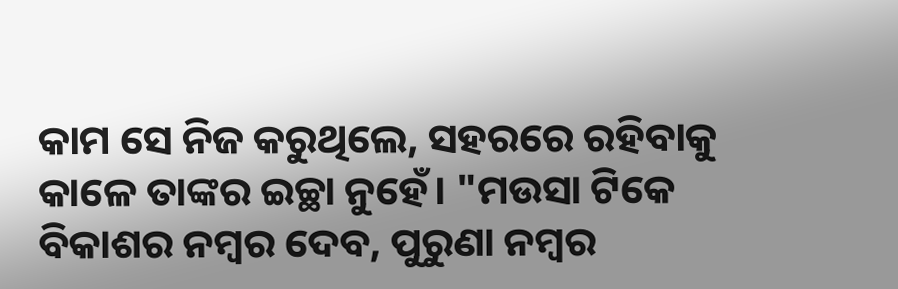କାମ ସେ ନିଜ କରୁଥିଲେ, ସହରରେ ରହିବାକୁ କାଳେ ତାଙ୍କର ଇଚ୍ଛା ନୁହେଁ। "ମଉସା ଟିକେ ବିକାଶର ନମ୍ବର ଦେବ, ପୁରୁଣା ନମ୍ବର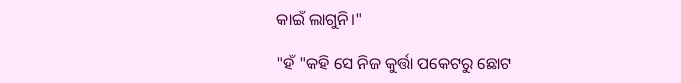କାଇଁ ଲାଗୁନି।"

"ହଁ "କହି ସେ ନିଜ କୁର୍ତ୍ତା ପକେଟରୁ ଛୋଟ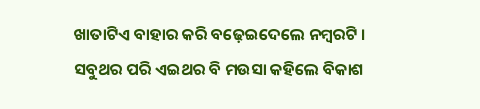ଖାତାଟିଏ ବାହାର କରି ବଢ଼େଇଦେଲେ ନମ୍ବରଟି । ସବୁଥର ପରି ଏଇଥର ବି ମଉସା କହିଲେ ବିକାଶ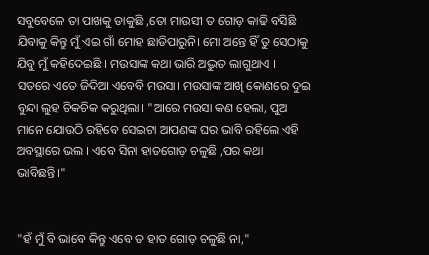ସବୁବେଳେ ତା ପାଖକୁ ଡାକୁଛି ,ତୋ ମାଉସୀ ତ ଗୋଡ଼ କାଢି ବସିଛି ଯିବାକୁ କିନ୍ତୁ ମୁଁ ଏଇ ଗାଁ ମୋହ ଛାଡିପାରୁନି। ମୋ ଅନ୍ତେ ହିଁ ତୁ ସେଠାକୁ ଯିବୁ ମୁଁ କହିଦେଇଛି । ମଉସାଙ୍କ କଥା ଭାରି ଅଦ୍ଭୁତ ଲାଗୁଥାଏ । ସତରେ ଏତେ ଜିଦିଆ ଏବେବି ମଉସା। ମଉସାଙ୍କ ଆଖି କୋଣରେ ଦୁଇ ବୁନ୍ଦା ଲୁହ ଚିକଚିକ କରୁଥିଲା। "ଆରେ ମଉସା କଣ ହେଲା, ପୁଅ ମାନେ ଯୋଉଠି ରହିବେ ସେଇଟା ଆପଣଙ୍କ ଘର ଭାବି ରହିଲେ ଏହି ଅବସ୍ଥାରେ ଭଲ । ଏବେ ସିନା ହାତଗୋଡ଼ ଚଳୁଛି ,ପର କଥା ଭାବିଛନ୍ତି।"


"ହଁ ମୁଁ ବି ଭାବେ କିନ୍ତୁ ଏବେ ତ ହାତ ଗୋଡ଼ ଚଳୁଛି ନା,"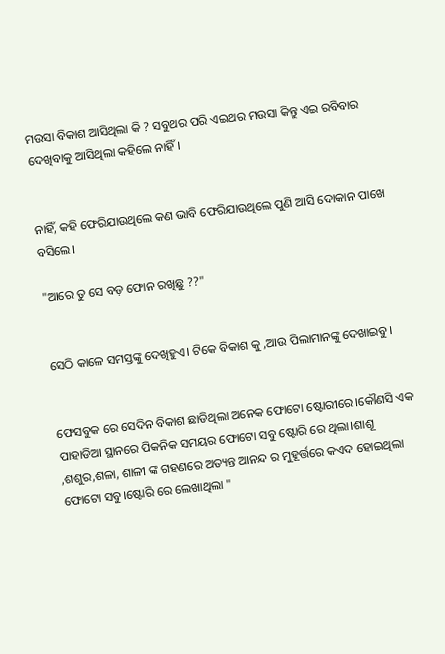ମଉସା ବିକାଶ ଆସିଥିଲା କି ? ସବୁଥର ପରି ଏଇଥର ମଉସା କିନ୍ତୁ ଏଇ ରବିବାର ଦେଖିବାକୁ ଆସିଥିଲା କହିଲେ ନାହିଁ।


ନାହିଁ, କହି ଫେରିଯାଉଥିଲେ କଣ ଭାବି ଫେରିଯାଉଥିଲେ ପୁଣି ଆସି ଦୋକାନ ପାଖେ ବସିଲେ।

"ଆରେ ତୁ ସେ ବଡ଼ ଫୋନ ରଖିଛୁ ??"


ସେଠି କାଳେ ସମସ୍ତଙ୍କୁ ଦେଖିହୁଏ। ଟିକେ ବିକାଶ କୁ ,ଆଉ ପିଲାମାନଙ୍କୁ ଦେଖାଇବୁ।


ଫେସବୁକ ରେ ସେଦିନ ବିକାଶ ଛାଡିଥିଲା ଅନେକ ଫୋଟୋ ଷ୍ଟୋରୀରେ।କୌଣସି ଏକ ପାହାଡିଆ ସ୍ଥାନରେ ପିକନିକ ସମୟର ଫୋଟୋ ସବୁ ଷ୍ଟୋରି ରେ ଥିଲା।ଶାଶୂ ,ଶଶୁର,ଶଳା, ଶାଳୀ ଙ୍କ ଗହଣରେ ଅତ୍ୟନ୍ତ ଆନନ୍ଦ ର ମୁହୂର୍ତ୍ତରେ କଏଦ ହୋଇଥିଲା ଫୋଟୋ ସବୁ।ଷ୍ଟୋରି ରେ ଲେଖାଥିଲା "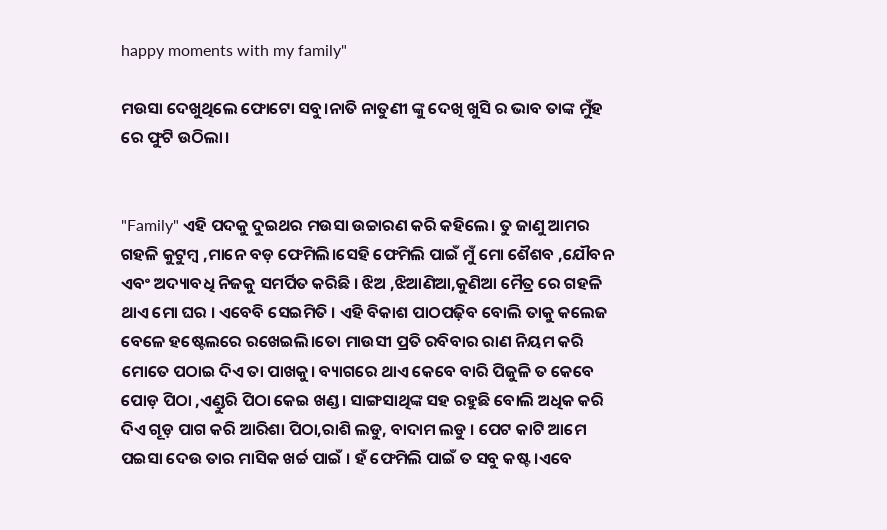happy moments with my family"

ମଉସା ଦେଖୁଥିଲେ ଫୋଟୋ ସବୁ।ନାତି ନାତୁଣୀ ଙ୍କୁ ଦେଖି ଖୁସି ର ଭାବ ତାଙ୍କ ମୁଁହ ରେ ଫୁଟି ଉଠିଲା।


"Family" ଏହି ପଦକୁ ଦୁଇଥର ମଉସା ଉଚ୍ଚାରଣ କରି କହିଲେ। ତୁ ଜାଣୁ ଆମର ଗହଳି କୁଟୁମ୍ବ ,ମାନେ ବଡ଼ ଫେମିଲି।ସେହି ଫେମିଲି ପାଇଁ ମୁଁ ମୋ ଶୈଶବ ,ଯୌବନ ଏବଂ ଅଦ୍ୟାବଧି ନିଜକୁ ସମର୍ପିତ କରିଛି । ଝିଅ ,ଝିଆଣିଆ,କୁଣିଆ ମୈତ୍ର ରେ ଗହଳି ଥାଏ ମୋ ଘର । ଏବେବି ସେଇମିତି । ଏହି ବିକାଶ ପାଠପଢ଼ିବ ବୋଲି ତାକୁ କଲେଜ ବେଳେ ହଷ୍ଟେଲରେ ରଖେଇଲି।ତୋ ମାଉସୀ ପ୍ରତି ରବିବାର ରାଣ ନିୟମ କରି ମୋତେ ପଠାଇ ଦିଏ ତା ପାଖକୁ। ବ୍ୟାଗରେ ଥାଏ କେବେ ବାରି ପିଜୁଳି ତ କେବେ ପୋଡ଼ ପିଠା ,ଏଣ୍ଡୁରି ପିଠା କେଇ ଖଣ୍ଡ। ସାଙ୍ଗସାଥିଙ୍କ ସହ ରହୁଛି ବୋଲି ଅଧିକ କରି ଦିଏ ଗୂଡ଼ ପାଗ କରି ଆରିଶା ପିଠା,ରାଶି ଲଡୁ, ବାଦାମ ଲଡୁ । ପେଟ କାଟି ଆମେ ପଇସା ଦେଉ ତାର ମାସିକ ଖର୍ଚ୍ଚ ପାଇଁ । ହଁ ଫେମିଲି ପାଇଁ ତ ସବୁ କଷ୍ଟ।ଏବେ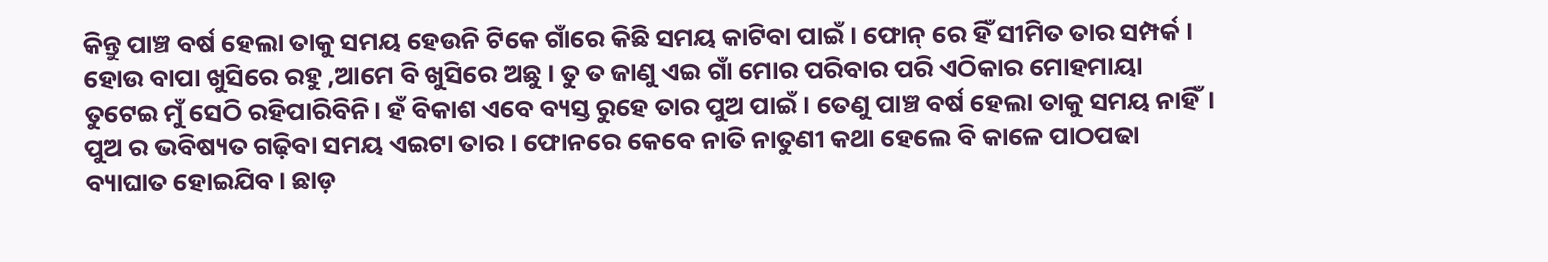କିନ୍ତୁ ପାଞ୍ଚ ବର୍ଷ ହେଲା ତାକୁ ସମୟ ହେଉନି ଟିକେ ଗାଁରେ କିଛି ସମୟ କାଟିବା ପାଇଁ । ଫୋନ୍ ରେ ହିଁ ସୀମିତ ତାର ସମ୍ପର୍କ । ହୋଉ ବାପା ଖୁସିରେ ରହୁ ,ଆମେ ବି ଖୁସିରେ ଅଛୁ । ତୁ ତ ଜାଣୁ ଏଇ ଗାଁ ମୋର ପରିବାର ପରି ଏଠିକାର ମୋହମାୟା ତୁଟେଇ ମୁଁ ସେଠି ରହିପାରିବିନି। ହଁ ବିକାଶ ଏବେ ବ୍ୟସ୍ତ ରୁହେ ତାର ପୁଅ ପାଇଁ । ତେଣୁ ପାଞ୍ଚ ବର୍ଷ ହେଲା ତାକୁ ସମୟ ନାହିଁ। ପୁଅ ର ଭବିଷ୍ୟତ ଗଢ଼ିବା ସମୟ ଏଇଟା ତାର । ଫୋନରେ କେବେ ନାତି ନାତୁଣୀ କଥା ହେଲେ ବି କାଳେ ପାଠପଢା ବ୍ୟାଘାତ ହୋଇଯିବ। ଛାଡ଼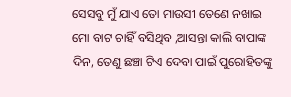ସେସବୁ ମୁଁ ଯାଏ ତୋ ମାଉସୀ ତେଣେ ନଖାଇ ମୋ ବାଟ ଚାହିଁ ବସିଥିବ ,ଆସନ୍ତା କାଲି ବାପାଙ୍କ ଦିନ, ତେଣୁ ଛଞ୍ଚା ଟିଏ ଦେବା ପାଇଁ ପୁରୋହିତଙ୍କୁ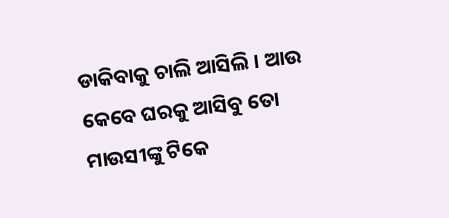ଡାକିବାକୁ ଚାଲି ଆସିଲି । ଆଉ କେବେ ଘରକୁ ଆସିବୁ ତୋ ମାଉସୀଙ୍କୁ ଟିକେ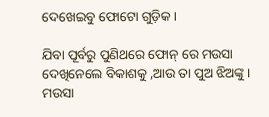ଦେଖେଇବୁ ଫୋଟୋ ଗୁଡ଼ିକ।

ଯିବା ପୂର୍ବରୁ ପୁଣିଥରେ ଫୋନ୍ ରେ ମଉସା ଦେଖିନେଲେ ବିକାଶକୁ ,ଆଉ ତା ପୁଅ ଝିଅଙ୍କୁ । ମଉସା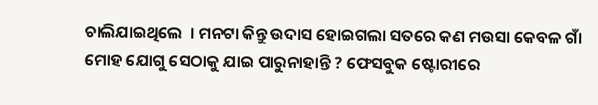ଚାଲିଯାଇଥିଲେ  । ମନଟା କିନ୍ତୁ ଉଦାସ ହୋଇଗଲା ସତରେ କଣ ମଉସା କେବଳ ଗାଁ ମୋହ ଯୋଗୁ ସେଠାକୁ ଯାଇ ପାରୁନାହାନ୍ତି ? ଫେସବୁକ ଷ୍ଟୋରୀରେ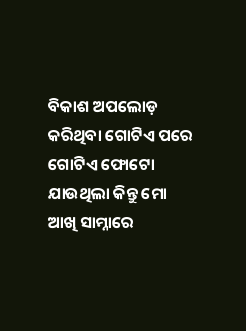ବିକାଶ ଅପଲୋଡ଼ କରିଥିବା ଗୋଟିଏ ପରେ ଗୋଟିଏ ଫୋଟୋ ଯାଉଥିଲା କିନ୍ତୁ ମୋ ଆଖି ସାମ୍ନାରେ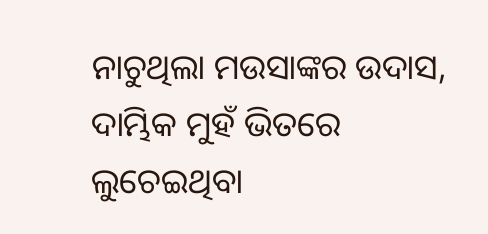ନାଚୁଥିଲା ମଉସାଙ୍କର ଉଦାସ, ଦାମ୍ଭିକ ମୁହଁ ଭିତରେ ଲୁଚେଇଥିବା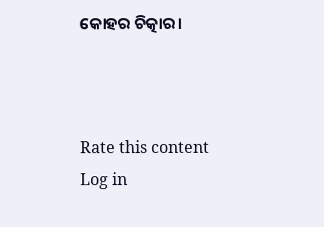କୋହର ଚିତ୍କାର।



Rate this content
Log in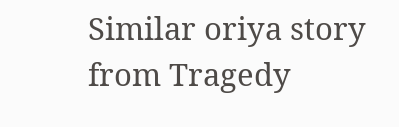Similar oriya story from Tragedy